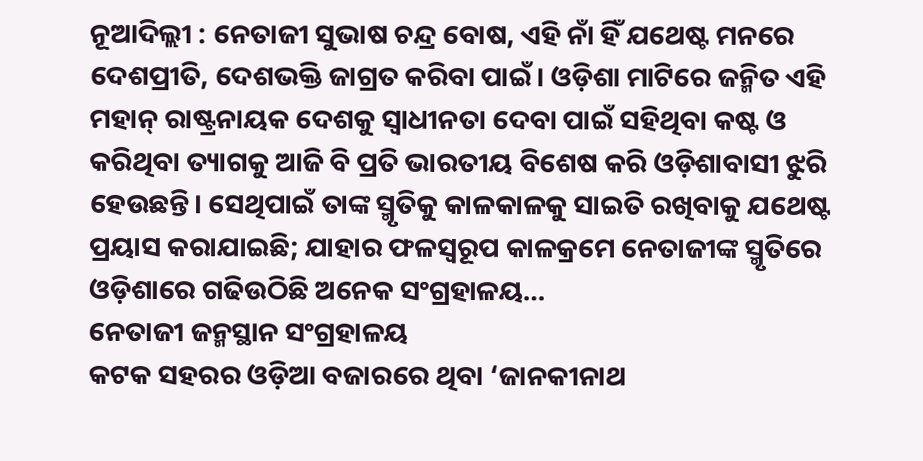ନୂଆଦିଲ୍ଲୀ : ନେତାଜୀ ସୁଭାଷ ଚନ୍ଦ୍ର ବୋଷ, ଏହି ନାଁ ହିଁ ଯଥେଷ୍ଟ ମନରେ ଦେଶପ୍ରୀତି, ଦେଶଭକ୍ତି ଜାଗ୍ରତ କରିବା ପାଇଁ। ଓଡ଼ିଶା ମାଟିରେ ଜନ୍ମିତ ଏହି ମହାନ୍ ରାଷ୍ଟ୍ରନାୟକ ଦେଶକୁ ସ୍ବାଧୀନତା ଦେବା ପାଇଁ ସହିଥିବା କଷ୍ଟ ଓ କରିଥିବା ତ୍ୟାଗକୁ ଆଜି ବି ପ୍ରତି ଭାରତୀୟ ବିଶେଷ କରି ଓଡ଼ିଶାବାସୀ ଝୁରି ହେଉଛନ୍ତି। ସେଥିପାଇଁ ତାଙ୍କ ସ୍ମୃତିକୁ କାଳକାଳକୁ ସାଇତି ରଖିବାକୁ ଯଥେଷ୍ଟ ପ୍ରୟାସ କରାଯାଇଛି; ଯାହାର ଫଳସ୍ବରୂପ କାଳକ୍ରମେ ନେତାଜୀଙ୍କ ସ୍ମୃତିରେ ଓଡ଼ିଶାରେ ଗଢିଉଠିଛି ଅନେକ ସଂଗ୍ରହାଳୟ…
ନେତାଜୀ ଜନ୍ମସ୍ଥାନ ସଂଗ୍ରହାଳୟ
କଟକ ସହରର ଓଡ଼ିଆ ବଜାରରେ ଥିବା ‘ଜାନକୀନାଥ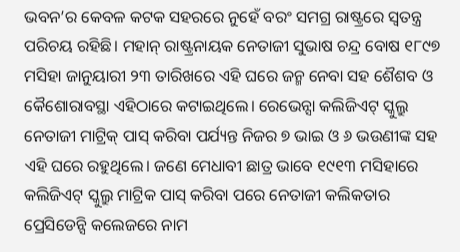ଭବନ’ର କେବଳ କଟକ ସହରରେ ନୁହେଁ ବରଂ ସମଗ୍ର ରାଷ୍ଟ୍ରରେ ସ୍ବତନ୍ତ୍ର ପରିଚୟ ରହିଛି। ମହାନ୍ ରାଷ୍ଟ୍ରନାୟକ ନେତାଜୀ ସୁଭାଷ ଚନ୍ଦ୍ର ବୋଷ ୧୮୯୭ ମସିହା ଜାନୁୟାରୀ ୨୩ ତାରିଖରେ ଏହି ଘରେ ଜନ୍ମ ନେବା ସହ ଶୈଶବ ଓ କୈଶୋରାବସ୍ଥା ଏହିଠାରେ କଟାଇଥିଲେ। ରେଭେନ୍ସା କଲିଜିଏଟ୍ ସ୍କୁଲ୍ରୁ ନେତାଜୀ ମାଟ୍ରିକ୍ ପାସ୍ କରିବା ପର୍ଯ୍ୟନ୍ତ ନିଜର ୭ ଭାଇ ଓ ୬ ଭଉଣୀଙ୍କ ସହ ଏହି ଘରେ ରହୁଥିଲେ। ଜଣେ ମେଧାବୀ ଛାତ୍ର ଭାବେ ୧୯୧୩ ମସିହାରେ କଲିଜିଏଟ୍ ସ୍କୁଲ୍ରୁ ମାଟ୍ରିକ ପାସ୍ କରିବା ପରେ ନେତାଜୀ କଲିକତାର ପ୍ରେସିଡେନ୍ସି କଲେଜରେ ନାମ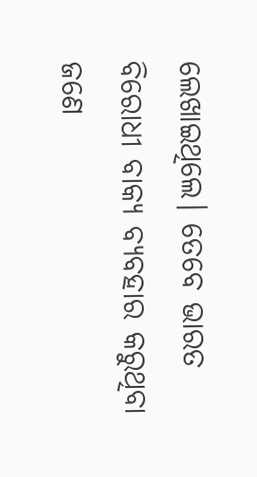ଲେଖାଇଥିଲେ। ତେବେ ଭାରତ ବିରୋଧୀ ବାକ୍ୟ ବ୍ୟବହାର କରୁଥିବା ଜଣେ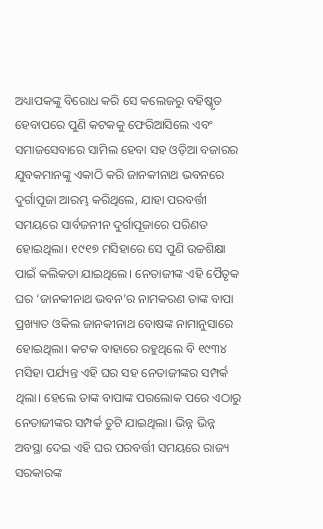ଅଧ୍ୟାପକଙ୍କୁ ବିରୋଧ କରି ସେ କଲେଜରୁ ବହିଷ୍କୃତ ହେବାପରେ ପୁଣି କଟକକୁ ଫେରିଆସିଲେ ଏବଂ ସମାଜସେବାରେ ସାମିଲ ହେବା ସହ ଓଡ଼ିଆ ବଜାରର ଯୁବକମାନଙ୍କୁ ଏକାଠି କରି ଜାନକୀନାଥ ଭବନରେ ଦୁର୍ଗାପୂଜା ଆରମ୍ଭ କରିଥିଲେ, ଯାହା ପରବର୍ତ୍ତୀ ସମୟରେ ସାର୍ବଜନୀନ ଦୁର୍ଗାପୂଜାରେ ପରିଣତ ହୋଇଥିଲା। ୧୯୧୭ ମସିହାରେ ସେ ପୁଣି ଉଚ୍ଚଶିକ୍ଷା ପାଇଁ କଲିକତା ଯାଇଥିଲେ। ନେତାଜୀଙ୍କ ଏହି ପୈତୃକ ଘର ‘ଜାନକୀନାଥ ଭବନ’ର ନାମକରଣ ତାଙ୍କ ବାପା ପ୍ରଖ୍ୟାତ ଓକିଲ ଜାନକୀନାଥ ବୋଷଙ୍କ ନାମାନୁସାରେ ହୋଇଥିଲା। କଟକ ବାହାରେ ରହୁଥିଲେ ବି ୧୯୩୪ ମସିହା ପର୍ଯ୍ୟନ୍ତ ଏହି ଘର ସହ ନେତାଜୀଙ୍କର ସମ୍ପର୍କ ଥିଲା। ହେଲେ ତାଙ୍କ ବାପାଙ୍କ ପରଲୋକ ପରେ ଏଠାରୁ ନେତାଜୀଙ୍କର ସମ୍ପର୍କ ତୁଟି ଯାଇଥିଲା। ଭିନ୍ନ ଭିନ୍ନ ଅବସ୍ଥା ଦେଇ ଏହି ଘର ପରବର୍ତ୍ତୀ ସମୟରେ ରାଜ୍ୟ ସରକାରଙ୍କ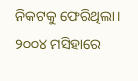ନିକଟକୁ ଫେରିଥିଲା। ୨୦୦୪ ମସିହାରେ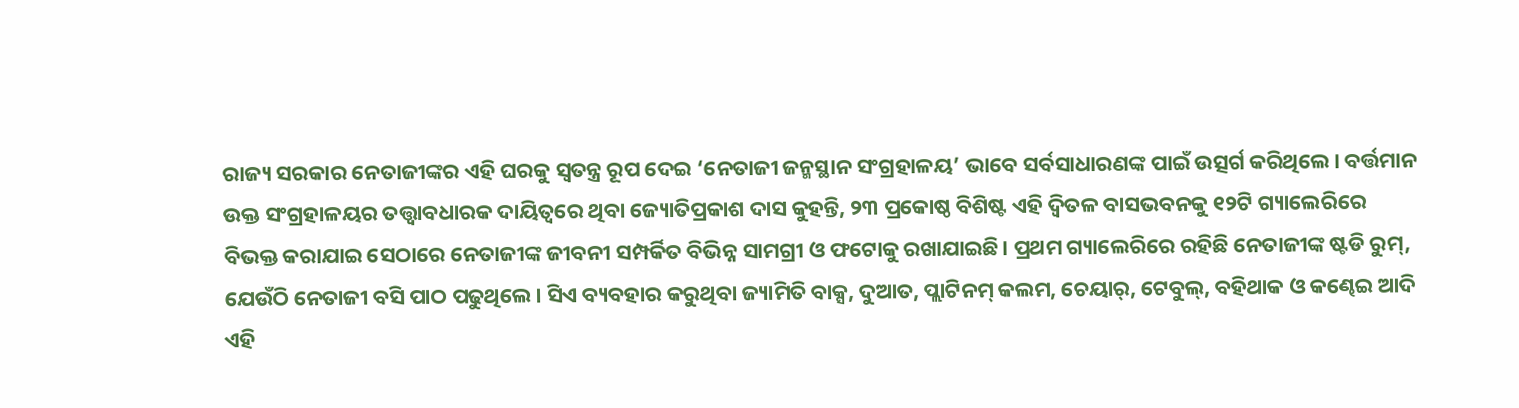ରାଜ୍ୟ ସରକାର ନେତାଜୀଙ୍କର ଏହି ଘରକୁ ସ୍ବତନ୍ତ୍ର ରୂପ ଦେଇ ‘ନେତାଜୀ ଜନ୍ମସ୍ଥାନ ସଂଗ୍ରହାଳୟ’ ଭାବେ ସର୍ବସାଧାରଣଙ୍କ ପାଇଁ ଉତ୍ସର୍ଗ କରିଥିଲେ। ବର୍ତ୍ତମାନ ଉକ୍ତ ସଂଗ୍ରହାଳୟର ତତ୍ତ୍ୱାବଧାରକ ଦାୟିତ୍ୱରେ ଥିବା ଜ୍ୟୋତିପ୍ରକାଶ ଦାସ କୁହନ୍ତି, ୨୩ ପ୍ରକୋଷ୍ଠ ବିଶିଷ୍ଟ ଏହି ଦ୍ୱିତଳ ବାସଭବନକୁ ୧୨ଟି ଗ୍ୟାଲେରିରେ ବିଭକ୍ତ କରାଯାଇ ସେଠାରେ ନେତାଜୀଙ୍କ ଜୀବନୀ ସମ୍ପର୍କିତ ବିଭିନ୍ନ ସାମଗ୍ରୀ ଓ ଫଟୋକୁ ରଖାଯାଇଛି। ପ୍ରଥମ ଗ୍ୟାଲେରିରେ ରହିଛି ନେତାଜୀଙ୍କ ଷ୍ଟଡି ରୁମ୍, ଯେଉଁଠି ନେତାଜୀ ବସି ପାଠ ପଢୁଥିଲେ। ସିଏ ବ୍ୟବହାର କରୁଥିବା ଜ୍ୟାମିତି ବାକ୍ସ, ଦୁଆତ, ପ୍ଲାଟିନମ୍ କଲମ, ଚେୟାର୍, ଟେବୁଲ୍, ବହିଥାକ ଓ କଣ୍ଢେଇ ଆଦି ଏହି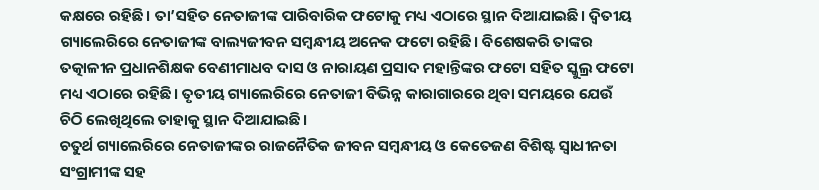କକ୍ଷରେ ରହିଛି। ତା’ସହିତ ନେତାଜୀଙ୍କ ପାରିବାରିକ ଫଟୋକୁ ମଧ୍ୟ ଏଠାରେ ସ୍ଥାନ ଦିଆଯାଇଛି। ଦ୍ବିତୀୟ ଗ୍ୟାଲେରିରେ ନେତାଜୀଙ୍କ ବାଲ୍ୟଜୀବନ ସମ୍ବନ୍ଧୀୟ ଅନେକ ଫଟୋ ରହିଛି। ବିଶେଷକରି ତାଙ୍କର ତତ୍କାଳୀନ ପ୍ରଧାନଶିକ୍ଷକ ବେଣୀମାଧବ ଦାସ ଓ ନାରାୟଣ ପ୍ରସାଦ ମହାନ୍ତିଙ୍କର ଫଟୋ ସହିତ ସ୍କୁଲ୍ର ଫଟୋ ମଧ୍ୟ ଏଠାରେ ରହିଛି। ତୃତୀୟ ଗ୍ୟାଲେରିରେ ନେତାଜୀ ବିଭିନ୍ନ କାରାଗାରରେ ଥିବା ସମୟରେ ଯେଉଁ ଚିଠି ଲେଖିଥିଲେ ତାହାକୁ ସ୍ଥାନ ଦିଆଯାଇଛି।
ଚତୁର୍ଥ ଗ୍ୟାଲେରିରେ ନେତାଜୀଙ୍କର ରାଜନୈତିକ ଜୀବନ ସମ୍ବନ୍ଧୀୟ ଓ କେତେଜଣ ବିଶିଷ୍ଟ ସ୍ବାଧୀନତା ସଂଗ୍ରାମୀଙ୍କ ସହ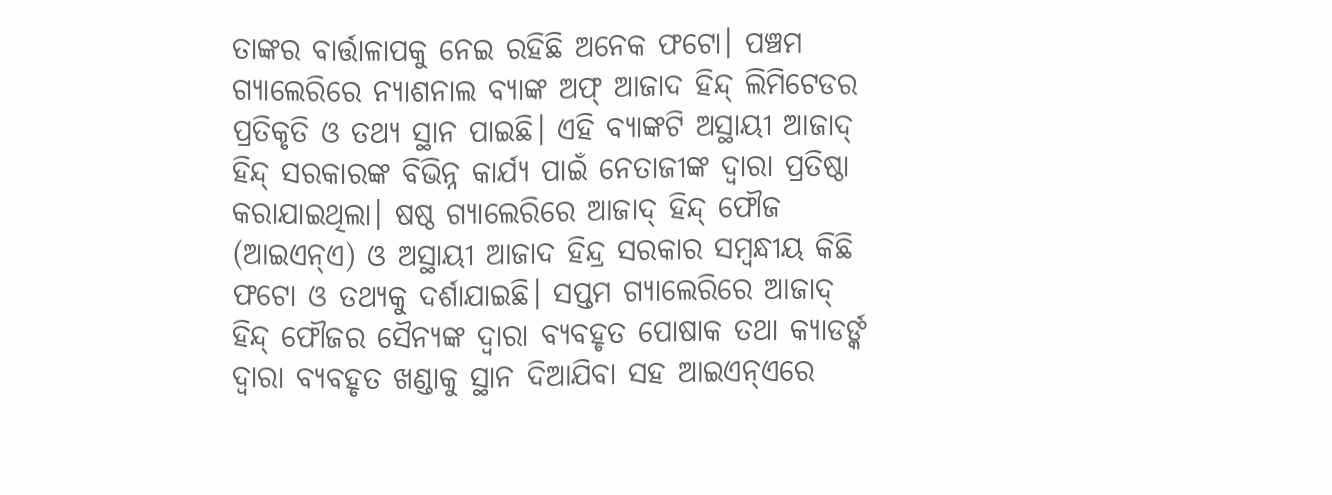ତାଙ୍କର ବାର୍ତ୍ତାଳାପକୁ ନେଇ ରହିଛି ଅନେକ ଫଟୋ। ପଞ୍ଚମ ଗ୍ୟାଲେରିରେ ନ୍ୟାଶନାଲ ବ୍ୟାଙ୍କ ଅଫ୍ ଆଜାଦ ହିନ୍ଦ୍ ଲିମିଟେଡର ପ୍ରତିକୃତି ଓ ତଥ୍ୟ ସ୍ଥାନ ପାଇଛି। ଏହି ବ୍ୟାଙ୍କଟି ଅସ୍ଥାୟୀ ଆଜାଦ୍ ହିନ୍ଦ୍ ସରକାରଙ୍କ ବିଭିନ୍ନ କାର୍ଯ୍ୟ ପାଇଁ ନେତାଜୀଙ୍କ ଦ୍ବାରା ପ୍ରତିଷ୍ଠା କରାଯାଇଥିଲା। ଷଷ୍ଠ ଗ୍ୟାଲେରିରେ ଆଜାଦ୍ ହିନ୍ଦ୍ ଫୌଜ (ଆଇଏନ୍ଏ) ଓ ଅସ୍ଥାୟୀ ଆଜାଦ ହିନ୍ଦ୍ର ସରକାର ସମ୍ବନ୍ଧୀୟ କିଛି ଫଟୋ ଓ ତଥ୍ୟକୁ ଦର୍ଶାଯାଇଛି। ସପ୍ତମ ଗ୍ୟାଲେରିରେ ଆଜାଦ୍ ହିନ୍ଦ୍ ଫୌଜର ସୈନ୍ୟଙ୍କ ଦ୍ବାରା ବ୍ୟବହୃତ ପୋଷାକ ତଥା କ୍ୟାଡର୍ଙ୍କ ଦ୍ୱାରା ବ୍ୟବହୃତ ଖଣ୍ଡାକୁ ସ୍ଥାନ ଦିଆଯିବା ସହ ଆଇଏନ୍ଏରେ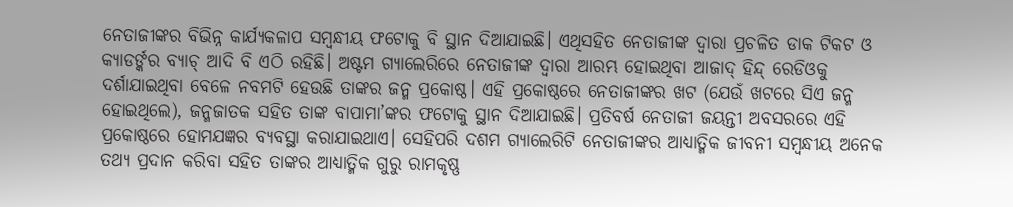ନେତାଜୀଙ୍କର ବିଭିନ୍ନ କାର୍ଯ୍ୟକଳାପ ସମ୍ବନ୍ଧୀୟ ଫଟୋକୁ ବି ସ୍ଥାନ ଦିଆଯାଇଛି। ଏଥିସହିତ ନେତାଜୀଙ୍କ ଦ୍ୱାରା ପ୍ରଚଳିତ ଡାକ ଟିକଟ ଓ କ୍ୟାଡର୍ଙ୍କର ବ୍ୟାଚ୍ ଆଦି ବି ଏଠି ରହିଛି। ଅଷ୍ଟମ ଗ୍ୟାଲେରିରେ ନେତାଜୀଙ୍କ ଦ୍ବାରା ଆରମ୍ଭ ହୋଇଥିବା ଆଜାଦ୍ ହିନ୍ଦ୍ ରେଡିଓକୁ ଦର୍ଶାଯାଇଥିବା ବେଳେ ନବମଟି ହେଉଛି ତାଙ୍କର ଜନ୍ମ ପ୍ରକୋଷ୍ଠ। ଏହି ପ୍ରକୋଷ୍ଠରେ ନେତାଜୀଙ୍କର ଖଟ (ଯେଉଁ ଖଟରେ ସିଏ ଜନ୍ମ ହୋଇଥିଲେ), ଜନ୍ମଜାତକ ସହିତ ତାଙ୍କ ବାପାମା’ଙ୍କର ଫଟୋକୁ ସ୍ଥାନ ଦିଆଯାଇଛି। ପ୍ରତିବର୍ଷ ନେତାଜୀ ଜୟନ୍ତୀ ଅବସରରେ ଏହି ପ୍ରକୋଷ୍ଠରେ ହୋମଯଜ୍ଞର ବ୍ୟବସ୍ଥା କରାଯାଇଥାଏ। ସେହିପରି ଦଶମ ଗ୍ୟାଲେରିଟି ନେତାଜୀଙ୍କର ଆଧ୍ୟାତ୍ମିକ ଜୀବନୀ ସମ୍ବନ୍ଧୀୟ ଅନେକ ତଥ୍ୟ ପ୍ରଦାନ କରିବା ସହିତ ତାଙ୍କର ଆଧ୍ୟାତ୍ମିକ ଗୁରୁ ରାମକୃଷ୍ଣ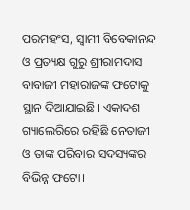ପରମହଂସ, ସ୍ବାମୀ ବିବେକାନନ୍ଦ ଓ ପ୍ରତ୍ୟକ୍ଷ ଗୁରୁ ଶ୍ରୀରାମଦାସ ବାବାଜୀ ମହାରାଜଙ୍କ ଫଟୋକୁ ସ୍ଥାନ ଦିଆଯାଇଛି। ଏକାଦଶ ଗ୍ୟାଲେରିରେ ରହିଛି ନେତାଜୀ ଓ ତାଙ୍କ ପରିବାର ସଦସ୍ୟଙ୍କର ବିଭିନ୍ନ ଫଟୋ।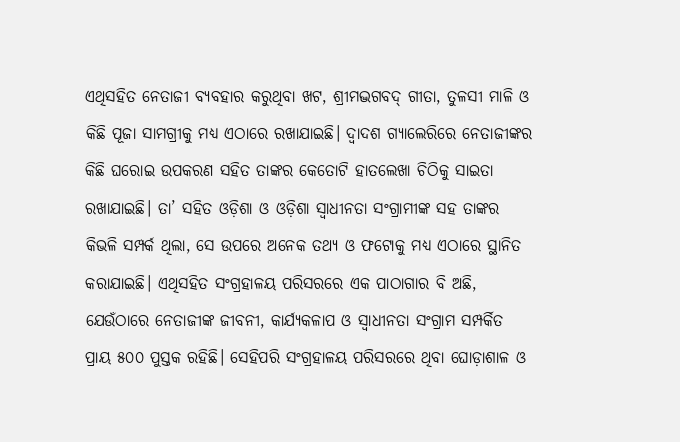ଏଥିସହିତ ନେତାଜୀ ବ୍ୟବହାର କରୁଥିବା ଖଟ, ଶ୍ରୀମଦ୍ଭଗବଦ୍ ଗୀତା, ତୁଳସୀ ମାଳି ଓ କିଛି ପୂଜା ସାମଗ୍ରୀକୁ ମଧ୍ୟ ଏଠାରେ ରଖାଯାଇଛି। ଦ୍ବାଦଶ ଗ୍ୟାଲେରିରେ ନେତାଜୀଙ୍କର କିଛି ଘରୋଇ ଉପକରଣ ସହିତ ତାଙ୍କର କେତୋଟି ହାତଲେଖା ଚିଠିକୁ ସାଇତା ରଖାଯାଇଛି। ତା’ ସହିତ ଓଡ଼ିଶା ଓ ଓଡ଼ିଶା ସ୍ବାଧୀନତା ସଂଗ୍ରାମୀଙ୍କ ସହ ତାଙ୍କର କିଭଳି ସମ୍ପର୍କ ଥିଲା, ସେ ଉପରେ ଅନେକ ତଥ୍ୟ ଓ ଫଟୋକୁ ମଧ୍ୟ ଏଠାରେ ସ୍ଥାନିତ କରାଯାଇଛି। ଏଥିସହିତ ସଂଗ୍ରହାଳୟ ପରିସରରେ ଏକ ପାଠାଗାର ବି ଅଛି, ଯେଉଁଠାରେ ନେତାଜୀଙ୍କ ଜୀବନୀ, କାର୍ଯ୍ୟକଳାପ ଓ ସ୍ବାଧୀନତା ସଂଗ୍ରାମ ସମ୍ପର୍କିତ ପ୍ରାୟ ୫୦୦ ପୁସ୍ତକ ରହିଛି। ସେହିପରି ସଂଗ୍ରହାଳୟ ପରିସରରେ ଥିବା ଘୋଡ଼ାଶାଳ ଓ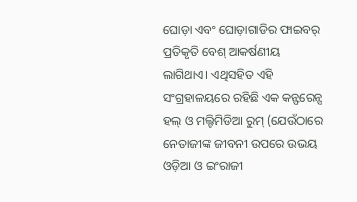ଘୋଡ଼ା ଏବଂ ଘୋଡ଼ାଗାଡିର ଫାଇବର୍ ପ୍ରତିକୃତି ବେଶ୍ ଆକର୍ଷଣୀୟ ଲାଗିଥାଏ। ଏଥିସହିତ ଏହି ସଂଗ୍ରହାଳୟରେ ରହିଛି ଏକ କନ୍ଫରେନ୍ସ ହଲ୍ ଓ ମଲ୍ଟିମିଡିଆ ରୁମ୍ (ଯେଉଁଠାରେ ନେତାଜୀଙ୍କ ଜୀବନୀ ଉପରେ ଉଭୟ ଓଡ଼ିଆ ଓ ଇଂରାଜୀ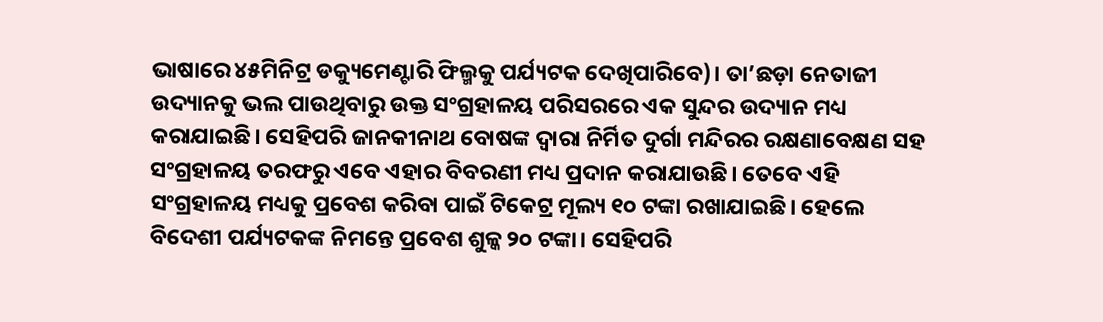ଭାଷାରେ ୪୫ମିନିଟ୍ର ଡକ୍ୟୁମେଣ୍ଟାରି ଫିଲ୍ମକୁ ପର୍ଯ୍ୟଟକ ଦେଖିପାରିବେ)। ତା’ଛଡ଼ା ନେତାଜୀ ଉଦ୍ୟାନକୁ ଭଲ ପାଉଥିବାରୁ ଉକ୍ତ ସଂଗ୍ରହାଳୟ ପରିସରରେ ଏକ ସୁନ୍ଦର ଉଦ୍ୟାନ ମଧ୍ୟ କରାଯାଇଛି। ସେହିପରି ଜାନକୀନାଥ ବୋଷଙ୍କ ଦ୍ୱାରା ନିର୍ମିତ ଦୁର୍ଗା ମନ୍ଦିରର ରକ୍ଷଣାବେକ୍ଷଣ ସହ ସଂଗ୍ରହାଳୟ ତରଫରୁ ଏବେ ଏହାର ବିବରଣୀ ମଧ୍ୟ ପ୍ରଦାନ କରାଯାଉଛି। ତେବେ ଏହି ସଂଗ୍ରହାଳୟ ମଧ୍ୟକୁ ପ୍ରବେଶ କରିବା ପାଇଁ ଟିକେଟ୍ର ମୂଲ୍ୟ ୧୦ ଟଙ୍କା ରଖାଯାଇଛି। ହେଲେ ବିଦେଶୀ ପର୍ଯ୍ୟଟକଙ୍କ ନିମନ୍ତେ ପ୍ରବେଶ ଶୁଳ୍କ ୨୦ ଟଙ୍କା। ସେହିପରି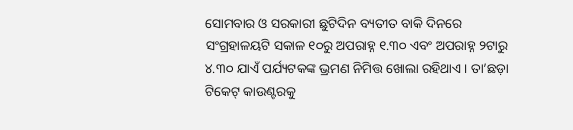ସୋମବାର ଓ ସରକାରୀ ଛୁଟିଦିନ ବ୍ୟତୀତ ବାକି ଦିନରେ ସଂଗ୍ରହାଳୟଟି ସକାଳ ୧୦ରୁ ଅପରାହ୍ନ ୧.୩୦ ଏବଂ ଅପରାହ୍ନ ୨ଟାରୁ ୪.୩୦ ଯାଏଁ ପର୍ଯ୍ୟଟକଙ୍କ ଭ୍ରମଣ ନିମିତ୍ତ ଖୋଲା ରହିଥାଏ। ତା’ଛଡ଼ା ଟିକେଟ୍ କାଉଣ୍ଟରକୁ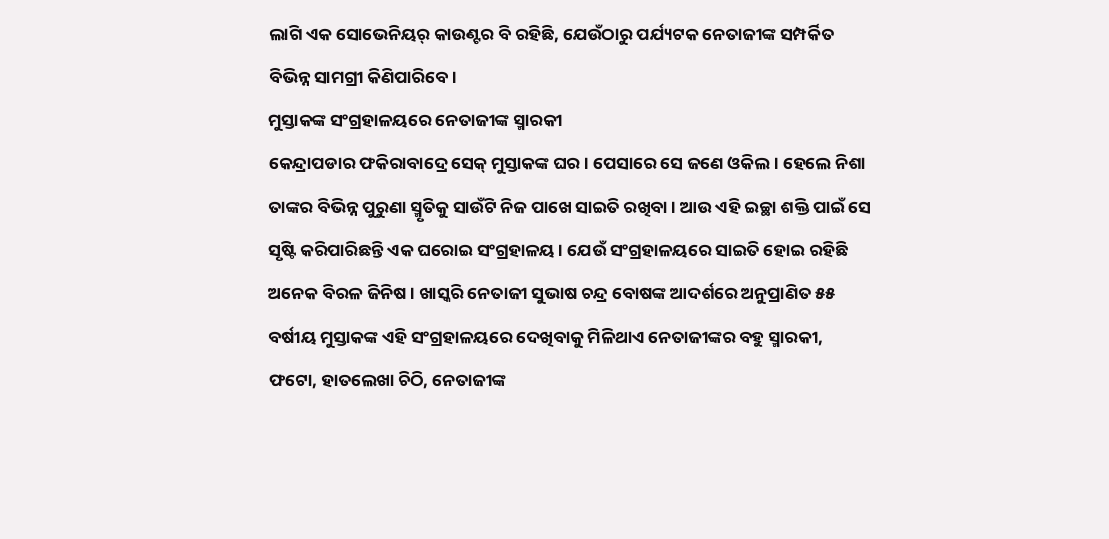ଲାଗି ଏକ ସୋଭେନିୟର୍ କାଉଣ୍ଟର ବି ରହିଛି, ଯେଉଁଠାରୁ ପର୍ଯ୍ୟଟକ ନେତାଜୀଙ୍କ ସମ୍ପର୍କିତ ବିଭିନ୍ନ ସାମଗ୍ରୀ କିଣିପାରିବେ।
ମୁସ୍ତାକଙ୍କ ସଂଗ୍ରହାଳୟରେ ନେତାଜୀଙ୍କ ସ୍ମାରକୀ
କେନ୍ଦ୍ରାପଡାର ଫକିରାବାଦ୍ରେ ସେକ୍ ମୁସ୍ତାକଙ୍କ ଘର। ପେସାରେ ସେ ଜଣେ ଓକିଲ। ହେଲେ ନିଶା ତାଙ୍କର ବିଭିନ୍ନ ପୁରୁଣା ସ୍ମୃତିକୁ ସାଉଁଟି ନିଜ ପାଖେ ସାଇତି ରଖିବା। ଆଉ ଏହି ଇଚ୍ଛା ଶକ୍ତି ପାଇଁ ସେ ସୃଷ୍ଟି କରିପାରିଛନ୍ତି ଏକ ଘରୋଇ ସଂଗ୍ରହାଳୟ। ଯେଉଁ ସଂଗ୍ରହାଳୟରେ ସାଇତି ହୋଇ ରହିଛି ଅନେକ ବିରଳ ଜିନିଷ। ଖାସ୍କରି ନେତାଜୀ ସୁଭାଷ ଚନ୍ଦ୍ର ବୋଷଙ୍କ ଆଦର୍ଶରେ ଅନୁପ୍ରାଣିତ ୫୫ ବର୍ଷୀୟ ମୁସ୍ତାକଙ୍କ ଏହି ସଂଗ୍ରହାଳୟରେ ଦେଖିବାକୁ ମିଳିଥାଏ ନେତାଜୀଙ୍କର ବହୁ ସ୍ମାରକୀ, ଫଟୋ, ହାତଲେଖା ଚିଠି, ନେତାଜୀଙ୍କ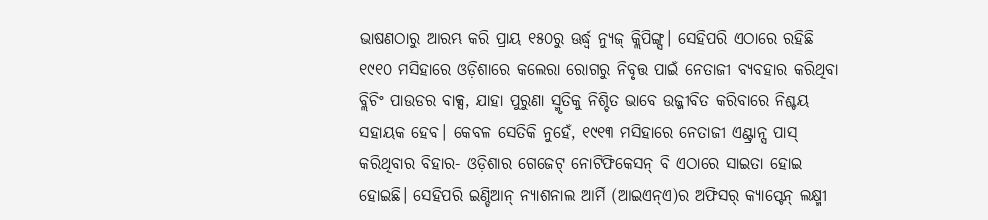ଭାଷଣଠାରୁ ଆରମ୍ଭ କରି ପ୍ରାୟ ୧୫୦ରୁ ଊର୍ଦ୍ଧ୍ୱ ନ୍ୟୁଜ୍ କ୍ଲିପିଙ୍ଗ୍ସ। ସେହିପରି ଏଠାରେ ରହିଛି ୧୯୧୦ ମସିହାରେ ଓଡ଼ିଶାରେ କଲେରା ରୋଗରୁ ନିବୃତ୍ତ ପାଇଁ ନେତାଜୀ ବ୍ୟବହାର କରିଥିବା ବ୍ଲିଚିଂ ପାଉଡର ବାକ୍ସ, ଯାହା ପୁରୁଣା ସ୍ମୃତିକୁ ନିଶ୍ଚିତ ଭାବେ ଉଜ୍ଜୀବିତ କରିବାରେ ନିଶ୍ଚୟ ସହାୟକ ହେବ। କେବଳ ସେତିକି ନୁହେଁ, ୧୯୧୩ ମସିହାରେ ନେତାଜୀ ଏଣ୍ଟ୍ରାନ୍ସ ପାସ୍ କରିଥିବାର ବିହାର- ଓଡ଼ିଶାର ଗେଜେଟ୍ ନୋଟିଫିକେସନ୍ ବି ଏଠାରେ ସାଇତା ହୋଇ ହୋଇଛି। ସେହିପରି ଇଣ୍ଡିଆନ୍ ନ୍ୟାଶନାଲ ଆର୍ମି (ଆଇଏନ୍ଏ)ର ଅଫିସର୍ କ୍ୟାପ୍ଟେନ୍ ଲକ୍ଷ୍ମୀ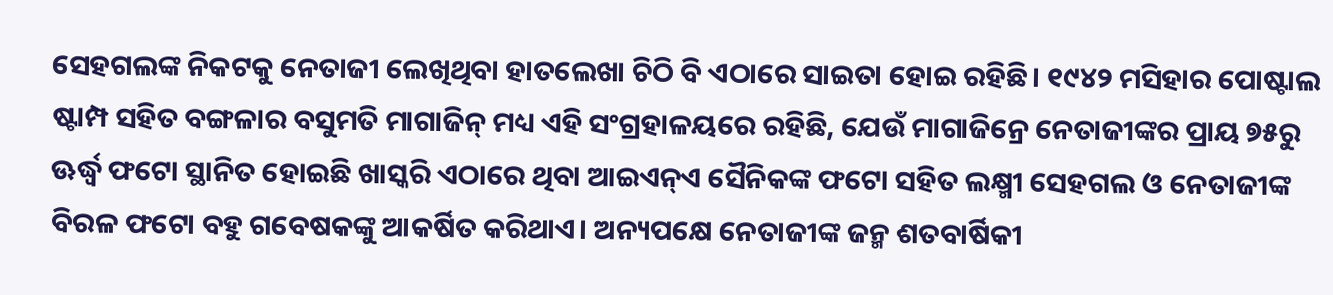ସେହଗଲଙ୍କ ନିକଟକୁ ନେତାଜୀ ଲେଖିଥିବା ହାତଲେଖା ଚିଠି ବି ଏଠାରେ ସାଇତା ହୋଇ ରହିଛି। ୧୯୪୨ ମସିହାର ପୋଷ୍ଟାଲ ଷ୍ଟାମ୍ପ ସହିତ ବଙ୍ଗଳାର ବସୁମତି ମାଗାଜିନ୍ ମଧ୍ୟ ଏହି ସଂଗ୍ରହାଳୟରେ ରହିଛି, ଯେଉଁ ମାଗାଜିନ୍ରେ ନେତାଜୀଙ୍କର ପ୍ରାୟ ୭୫ରୁ ଊର୍ଦ୍ଧ୍ୱ ଫଟୋ ସ୍ଥାନିତ ହୋଇଛି ଖାସ୍କରି ଏଠାରେ ଥିବା ଆଇଏନ୍ଏ ସୈନିକଙ୍କ ଫଟୋ ସହିତ ଲକ୍ଷ୍ମୀ ସେହଗଲ ଓ ନେତାଜୀଙ୍କ ବିରଳ ଫଟୋ ବହୁ ଗବେଷକଙ୍କୁ ଆକର୍ଷିତ କରିଥାଏ। ଅନ୍ୟପକ୍ଷେ ନେତାଜୀଙ୍କ ଜନ୍ମ ଶତବାର୍ଷିକୀ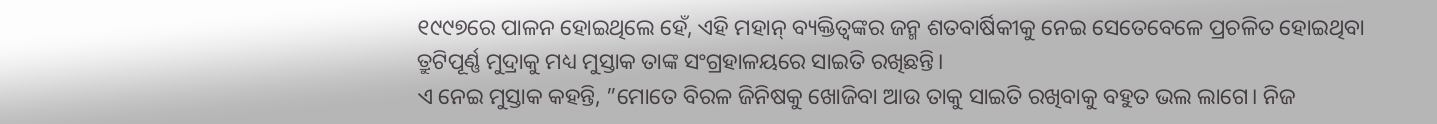୧୯୯୭ରେ ପାଳନ ହୋଇଥିଲେ ହେଁ, ଏହି ମହାନ୍ ବ୍ୟକ୍ତିତ୍ୱଙ୍କର ଜନ୍ମ ଶତବାର୍ଷିକୀକୁ ନେଇ ସେତେବେଳେ ପ୍ରଚଳିତ ହୋଇଥିବା ତ୍ରୁଟିପୂର୍ଣ୍ଣ ମୁଦ୍ରାକୁ ମଧ୍ୟ ମୁସ୍ତାକ ତାଙ୍କ ସଂଗ୍ରହାଳୟରେ ସାଇତି ରଖିଛନ୍ତି।
ଏ ନେଇ ମୁସ୍ତାକ କହନ୍ତି, ”ମୋତେ ବିରଳ ଜିନିଷକୁ ଖୋଜିବା ଆଉ ତାକୁ ସାଇତି ରଖିବାକୁ ବହୁତ ଭଲ ଲାଗେ। ନିଜ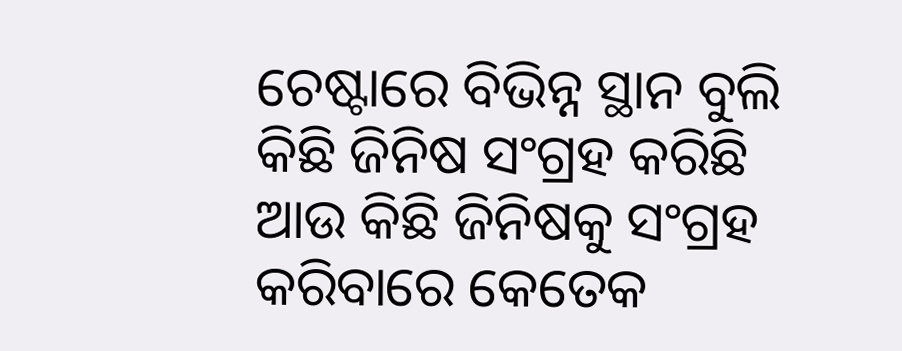ଚେଷ୍ଟାରେ ବିଭିନ୍ନ ସ୍ଥାନ ବୁଲି କିଛି ଜିନିଷ ସଂଗ୍ରହ କରିଛି ଆଉ କିଛି ଜିନିଷକୁ ସଂଗ୍ରହ କରିବାରେ କେତେକ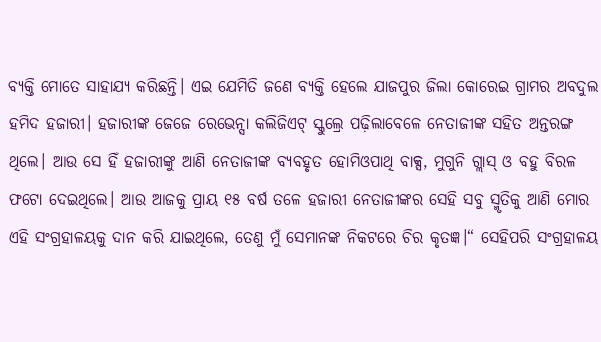ବ୍ୟକ୍ତି ମୋତେ ସାହାଯ୍ୟ କରିଛନ୍ତି। ଏଇ ଯେମିତି ଜଣେ ବ୍ୟକ୍ତି ହେଲେ ଯାଜପୁର ଜିଲା କୋରେଇ ଗ୍ରାମର ଅବଦୁଲ ହମିଦ ହଜାରୀ। ହଜାରୀଙ୍କ ଜେଜେ ରେଭେନ୍ସା କଲିଜିଏଟ୍ ସ୍କୁଲ୍ରେ ପଢ଼ିଲାବେଳେ ନେତାଜୀଙ୍କ ସହିତ ଅନ୍ତରଙ୍ଗ ଥିଲେ। ଆଉ ସେ ହିଁ ହଜାରୀଙ୍କୁ ଆଣି ନେତାଜୀଙ୍କ ବ୍ୟବହୃତ ହୋମିଓପାଥି ବାକ୍ସ, ମୁଗୁନି ଗ୍ଲାସ୍ ଓ ବହୁ ବିରଳ ଫଟୋ ଦେଇଥିଲେ। ଆଉ ଆଜକୁ ପ୍ରାୟ ୧୫ ବର୍ଷ ତଳେ ହଜାରୀ ନେତାଜୀଙ୍କର ସେହି ସବୁ ସ୍ମୃତିକୁ ଆଣି ମୋର ଏହି ସଂଗ୍ରହାଳୟକୁ ଦାନ କରି ଯାଇଥିଲେ, ତେଣୁ ମୁଁ ସେମାନଙ୍କ ନିକଟରେ ଚିର କୃତଜ୍ଞ।“ ସେହିପରି ସଂଗ୍ରହାଳୟ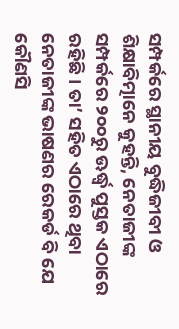ସମ୍ପର୍କରେ ସ୍ଥାନୀୟ ବୁଦ୍ଧିଜୀବୀ ଓ ଶିକ୍ଷାବିତ୍ମାନେ କୁହନ୍ତି, ନେତାଜୀଙ୍କ ସମ୍ପର୍କରେ ୨୦୦ରୁ ଊର୍ଦ୍ଧ୍ୱ ପୁସ୍ତକ ଏଠାରେ ରହିଛି। ତା’ ସହିତ ଏଠାରେ ଥିବା ନେତାଜୀଙ୍କ ଭାଷଣର ରେକର୍ଡ ବି ଯେ କୌଣସି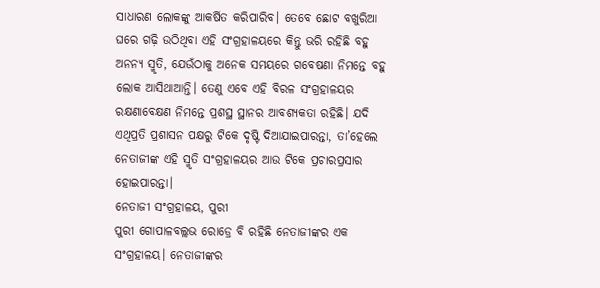ସାଧାରଣ ଲୋକଙ୍କୁ ଆକର୍ଷିତ କରିପାରିବ। ତେବେ ଛୋଟ ବଖୁରିଆ ଘରେ ଗଢ଼ି ଉଠିଥିବା ଏହି ସଂଗ୍ରହାଳୟରେ କିନ୍ତୁ ଭରି ରହିଛି ବହୁ ଅନନ୍ୟ ସ୍ମୃତି, ଯେଉଁଠାକୁ ଅନେକ ସମୟରେ ଗବେଷଣା ନିମନ୍ତେ ବହୁ ଲୋକ ଆସିଥାଆନ୍ତି। ତେଣୁ ଏବେ ଏହି ବିରଳ ସଂଗ୍ରହାଳୟର ରକ୍ଷଣାବେକ୍ଷଣ ନିମନ୍ତେ ପ୍ରଶସ୍ଥ ସ୍ଥାନର ଆବଶ୍ୟକତା ରହିଛି। ଯଦି ଏଥିପ୍ରତି ପ୍ରଶାସନ ପକ୍ଷରୁ ଟିକେ ଦୃଷ୍ଟି ଦିଆଯାଇପାରନ୍ତା, ତା’ହେଲେ ନେତାଜୀଙ୍କ ଏହି ସ୍ମୃତି ସଂଗ୍ରହାଳୟର ଆଉ ଟିକେ ପ୍ରଚାରପ୍ରସାର ହୋଇପାରନ୍ତା।
ନେତାଜୀ ସଂଗ୍ରହାଳୟ, ପୁରୀ
ପୁରୀ ଗୋପାଳବଲ୍ଲଭ ରୋଡ୍ରେ ବି ରହିଛି ନେତାଜୀଙ୍କର ଏକ ସଂଗ୍ରହାଳୟ। ନେତାଜୀଙ୍କର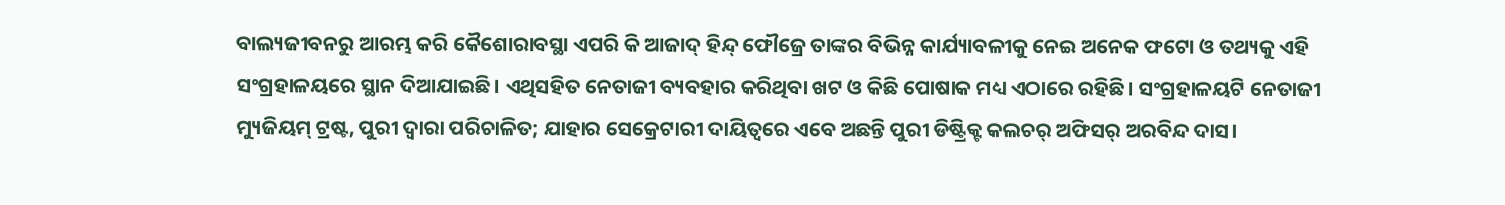ବାଲ୍ୟଜୀବନରୁ ଆରମ୍ଭ କରି କୈଶୋରାବସ୍ଥା ଏପରି କି ଆଜାଦ୍ ହିନ୍ଦ୍ ଫୌଜ୍ରେ ତାଙ୍କର ବିଭିନ୍ନ କାର୍ଯ୍ୟାବଳୀକୁ ନେଇ ଅନେକ ଫଟୋ ଓ ତଥ୍ୟକୁ ଏହି ସଂଗ୍ରହାଳୟରେ ସ୍ଥାନ ଦିଆଯାଇଛି। ଏଥିସହିତ ନେତାଜୀ ବ୍ୟବହାର କରିଥିବା ଖଟ ଓ କିଛି ପୋଷାକ ମଧ୍ୟ ଏଠାରେ ରହିଛି। ସଂଗ୍ରହାଳୟଟି ନେତାଜୀ ମ୍ୟୁଜିୟମ୍ ଟ୍ରଷ୍ଟ, ପୁରୀ ଦ୍ୱାରା ପରିଚାଳିତ; ଯାହାର ସେକ୍ରେଟାରୀ ଦାୟିତ୍ୱରେ ଏବେ ଅଛନ୍ତି ପୁରୀ ଡିଷ୍ଟ୍ରିକ୍ଟ କଲଚର୍ ଅଫିସର୍ ଅରବିନ୍ଦ ଦାସ।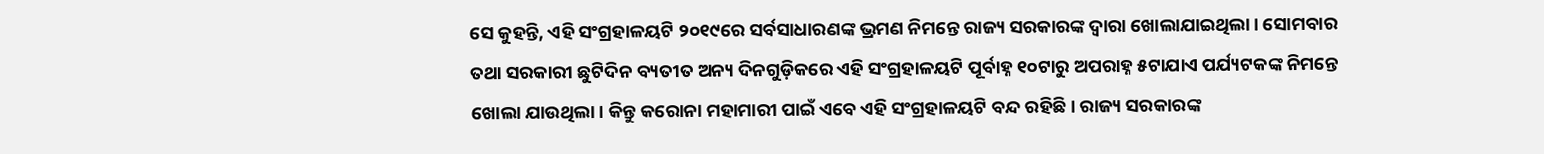ସେ କୁହନ୍ତି, ଏହି ସଂଗ୍ରହାଳୟଟି ୨୦୧୯ରେ ସର୍ବସାଧାରଣଙ୍କ ଭ୍ରମଣ ନିମନ୍ତେ ରାଜ୍ୟ ସରକାରଙ୍କ ଦ୍ୱାରା ଖୋଲାଯାଇଥିଲା। ସୋମବାର ତଥା ସରକାରୀ ଛୁଟିଦିନ ବ୍ୟତୀତ ଅନ୍ୟ ଦିନଗୁଡ଼ିକରେ ଏହି ସଂଗ୍ରହାଳୟଟି ପୂର୍ବାହ୍ନ ୧୦ଟାରୁ ଅପରାହ୍ନ ୫ଟାଯାଏ ପର୍ଯ୍ୟଟକଙ୍କ ନିମନ୍ତେ ଖୋଲା ଯାଉଥିଲା। କିନ୍ତୁ କରୋନା ମହାମାରୀ ପାଇଁ ଏବେ ଏହି ସଂଗ୍ରହାଳୟଟି ବନ୍ଦ ରହିଛି। ରାଜ୍ୟ ସରକାରଙ୍କ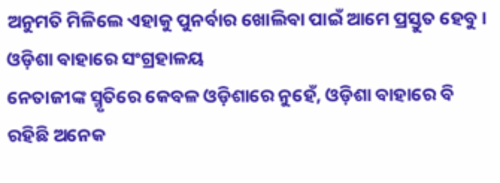ଅନୁମତି ମିଳିଲେ ଏହାକୁ ପୁନର୍ବାର ଖୋଲିବା ପାଇଁ ଆମେ ପ୍ରସ୍ତୁତ ହେବୁ।
ଓଡ଼ିଶା ବାହାରେ ସଂଗ୍ରହାଳୟ
ନେତାଜୀଙ୍କ ସ୍ମୃତିରେ କେବଳ ଓଡ଼ିଶାରେ ନୁହେଁ, ଓଡ଼ିଶା ବାହାରେ ବି ରହିଛି ଅନେକ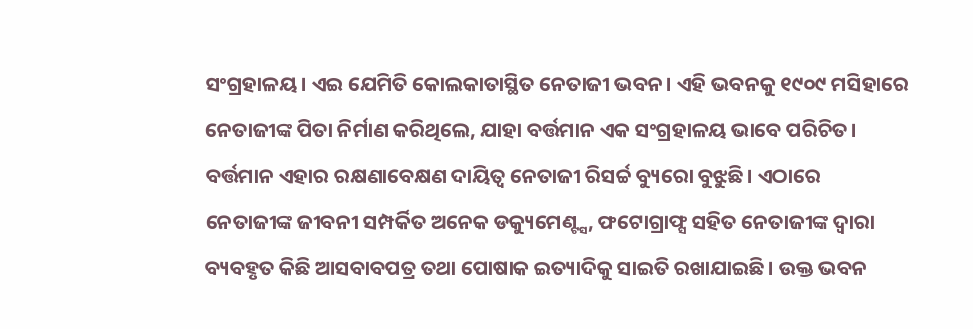ସଂଗ୍ରହାଳୟ। ଏଇ ଯେମିତି କୋଲକାତାସ୍ଥିତ ନେତାଜୀ ଭବନ। ଏହି ଭବନକୁ ୧୯୦୯ ମସିହାରେ ନେତାଜୀଙ୍କ ପିତା ନିର୍ମାଣ କରିଥିଲେ, ଯାହା ବର୍ତ୍ତମାନ ଏକ ସଂଗ୍ରହାଳୟ ଭାବେ ପରିଚିତ। ବର୍ତ୍ତମାନ ଏହାର ରକ୍ଷଣାବେକ୍ଷଣ ଦାୟିତ୍ୱ ନେତାଜୀ ରିସର୍ଚ୍ଚ ବ୍ୟୁରୋ ବୁଝୁଛି। ଏଠାରେ ନେତାଜୀଙ୍କ ଜୀବନୀ ସମ୍ପର୍କିତ ଅନେକ ଡକ୍ୟୁମେଣ୍ଟ୍ସ, ଫଟୋଗ୍ରାଫ୍ସ ସହିତ ନେତାଜୀଙ୍କ ଦ୍ବାରା ବ୍ୟବହୃତ କିଛି ଆସବାବପତ୍ର ତଥା ପୋଷାକ ଇତ୍ୟାଦିକୁ ସାଇତି ରଖାଯାଇଛି। ଉକ୍ତ ଭବନ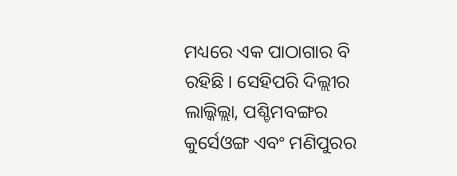ମଧ୍ୟରେ ଏକ ପାଠାଗାର ବି ରହିଛି। ସେହିପରି ଦିଲ୍ଲୀର ଲାଲ୍କିଲ୍ଲା, ପଶ୍ଚିମବଙ୍ଗର କୁର୍ସେଓଙ୍ଗ ଏବଂ ମଣିପୁରର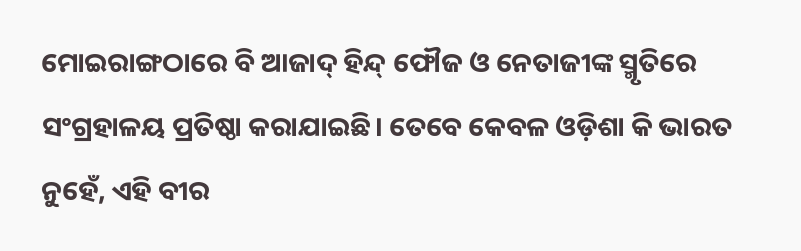ମୋଇରାଙ୍ଗଠାରେ ବି ଆଜାଦ୍ ହିନ୍ଦ୍ ଫୌଜ ଓ ନେତାଜୀଙ୍କ ସ୍ମୃତିରେ ସଂଗ୍ରହାଳୟ ପ୍ରତିଷ୍ଠା କରାଯାଇଛି। ତେବେ କେବଳ ଓଡ଼ିଶା କି ଭାରତ ନୁହେଁ, ଏହି ବୀର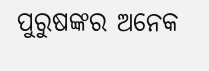ପୁରୁଷଙ୍କର ଅନେକ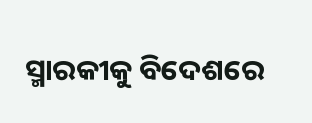ସ୍ମାରକୀକୁ ବିଦେଶରେ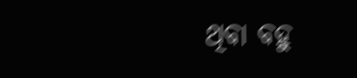ଥିବା ବହୁ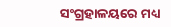ସଂଗ୍ରହାଳୟରେ ମଧ୍ୟ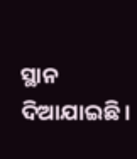ସ୍ଥାନ ଦିଆଯାଇଛି।